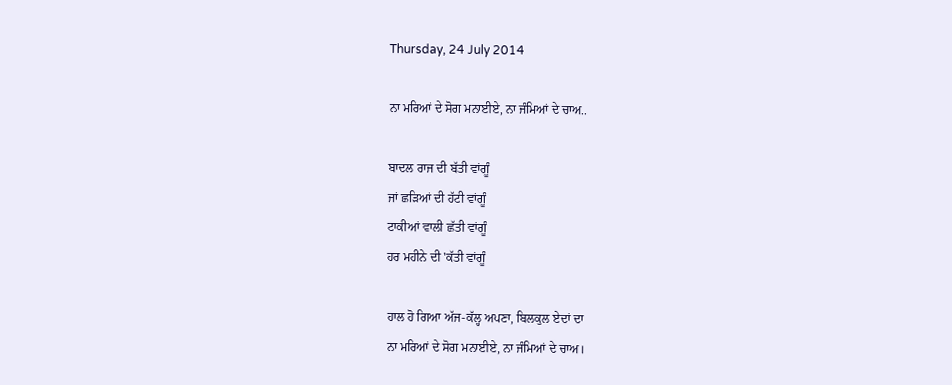Thursday, 24 July 2014

ਨਾ ਮਰਿਆਂ ਦੇ ਸੋਗ ਮਨਾਈਏ, ਨਾ ਜੰਮਿਆਂ ਦੇ ਚਾਅ..

ਬਾਦਲ ਰਾਜ ਦੀ ਬੱਤੀ ਵਾਂਗੂੰ
ਜਾਂ ਛੜਿਆਂ ਦੀ ਹੱਟੀ ਵਾਂਗੂੰ
ਟਾਕੀਆਂ ਵਾਲੀ ਛੱਤੀ ਵਾਂਗੂੰ
ਹਰ ਮਹੀਨੇ ਦੀ 'ਕੱਤੀ ਵਾਂਗੂੰ

ਹਾਲ ਹੋ ਗਿਆ ਅੱਜ-ਕੱਲ੍ਹ ਅਪਣਾ, ਬਿਲਕੁਲ ਏਦਾਂ ਦਾ
ਨਾ ਮਰਿਆਂ ਦੇ ਸੋਗ ਮਨਾਈਏ, ਨਾ ਜੰਮਿਆਂ ਦੇ ਚਾਅ।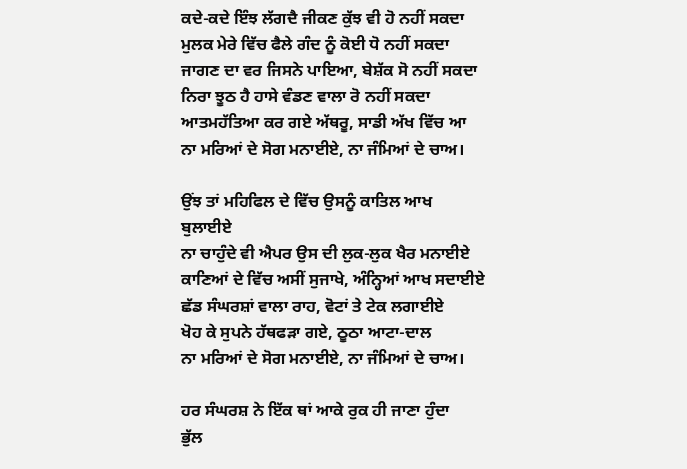ਕਦੇ-ਕਦੇ ਇੰਝ ਲੱਗਦੈ ਜੀਕਣ ਕੁੱਝ ਵੀ ਹੋ ਨਹੀਂ ਸਕਦਾ
ਮੁਲਕ ਮੇਰੇ ਵਿੱਚ ਫੈਲੇ ਗੰਦ ਨੂੰ ਕੋਈ ਧੋ ਨਹੀਂ ਸਕਦਾ
ਜਾਗਣ ਦਾ ਵਰ ਜਿਸਨੇ ਪਾਇਆ, ਬੇਸ਼ੱਕ ਸੋ ਨਹੀਂ ਸਕਦਾ
ਨਿਰਾ ਝੂਠ ਹੈ ਹਾਸੇ ਵੰਡਣ ਵਾਲਾ ਰੋ ਨਹੀਂ ਸਕਦਾ
ਆਤਮਹੱਤਿਆ ਕਰ ਗਏ ਅੱਥਰੂ, ਸਾਡੀ ਅੱਖ ਵਿੱਚ ਆ
ਨਾ ਮਰਿਆਂ ਦੇ ਸੋਗ ਮਨਾਈਏ, ਨਾ ਜੰਮਿਆਂ ਦੇ ਚਾਅ।

ਉਂਝ ਤਾਂ ਮਹਿਫਿਲ ਦੇ ਵਿੱਚ ਉਸਨੂੰ ਕਾਤਿਲ ਆਖ
ਬੁਲਾਈਏ
ਨਾ ਚਾਹੁੰਦੇ ਵੀ ਐਪਰ ਉਸ ਦੀ ਲੁਕ-ਲੁਕ ਖੈਰ ਮਨਾਈਏ
ਕਾਣਿਆਂ ਦੇ ਵਿੱਚ ਅਸੀਂ ਸੁਜਾਖੇ, ਅੰਨ੍ਹਿਆਂ ਆਖ ਸਦਾਈਏ
ਛੱਡ ਸੰਘਰਸ਼ਾਂ ਵਾਲਾ ਰਾਹ, ਵੋਟਾਂ ਤੇ ਟੇਕ ਲਗਾਈਏ
ਖੋਹ ਕੇ ਸੁਪਨੇ ਹੱਥਫੜਾ ਗਏ, ਠੂਠਾ ਆਟਾ-ਦਾਲ
ਨਾ ਮਰਿਆਂ ਦੇ ਸੋਗ ਮਨਾਈਏ, ਨਾ ਜੰਮਿਆਂ ਦੇ ਚਾਅ।

ਹਰ ਸੰਘਰਸ਼ ਨੇ ਇੱਕ ਥਾਂ ਆਕੇ ਰੁਕ ਹੀ ਜਾਣਾ ਹੁੰਦਾ
ਭੁੱਲ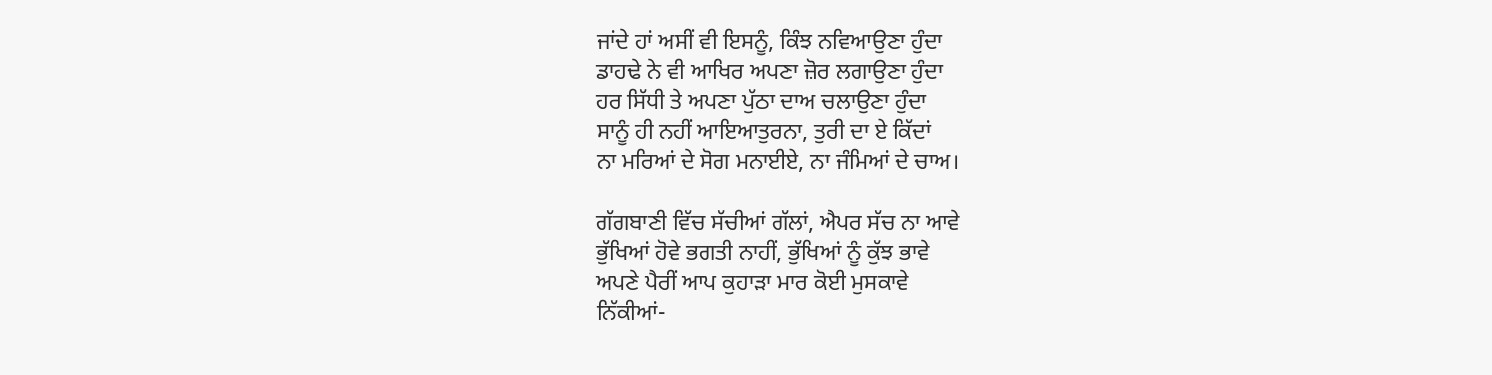ਜਾਂਦੇ ਹਾਂ ਅਸੀਂ ਵੀ ਇਸਨੂੰ, ਕਿੰਝ ਨਵਿਆਉਣਾ ਹੁੰਦਾ
ਡਾਹਢੇ ਨੇ ਵੀ ਆਖਿਰ ਅਪਣਾ ਜ਼ੋਰ ਲਗਾਉਣਾ ਹੁੰਦਾ
ਹਰ ਸਿੱਧੀ ਤੇ ਅਪਣਾ ਪੁੱਠਾ ਦਾਅ ਚਲਾਉਣਾ ਹੁੰਦਾ
ਸਾਨੂੰ ਹੀ ਨਹੀਂ ਆਇਆਤੁਰਨਾ, ਤੁਰੀ ਦਾ ਏ ਕਿੱਦਾਂ
ਨਾ ਮਰਿਆਂ ਦੇ ਸੋਗ ਮਨਾਈਏ, ਨਾ ਜੰਮਿਆਂ ਦੇ ਚਾਅ।

ਗੱਗਬਾਣੀ ਵਿੱਚ ਸੱਚੀਆਂ ਗੱਲਾਂ, ਐਪਰ ਸੱਚ ਨਾ ਆਵੇ
ਭੁੱਖਿਆਂ ਹੋਵੇ ਭਗਤੀ ਨਾਹੀਂ, ਭੁੱਖਿਆਂ ਨੂੰ ਕੁੱਝ ਭਾਵੇ
ਅਪਣੇ ਪੈਰੀਂ ਆਪ ਕੁਹਾੜਾ ਮਾਰ ਕੋਈ ਮੁਸਕਾਵੇ
ਨਿੱਕੀਆਂ-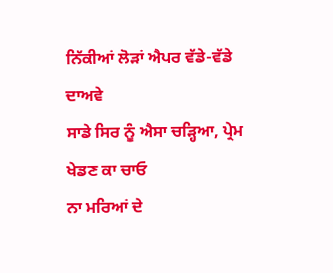ਨਿੱਕੀਆਂ ਲੋੜਾਂ ਐਪਰ ਵੱਡੇ-ਵੱਡੇ ਦਾਅਵੇ
ਸਾਡੇ ਸਿਰ ਨੂੰ ਐਸਾ ਚੜ੍ਹਿਆ, ਪ੍ਰੇਮ ਖੇਡਣ ਕਾ ਚਾਓ
ਨਾ ਮਰਿਆਂ ਦੇ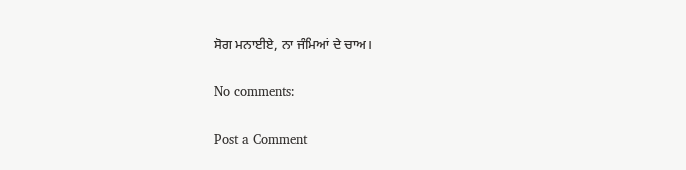ਸੋਗ ਮਨਾਈਏ, ਨਾ ਜੰਮਿਆਂ ਦੇ ਚਾਅ।

No comments:

Post a Comment